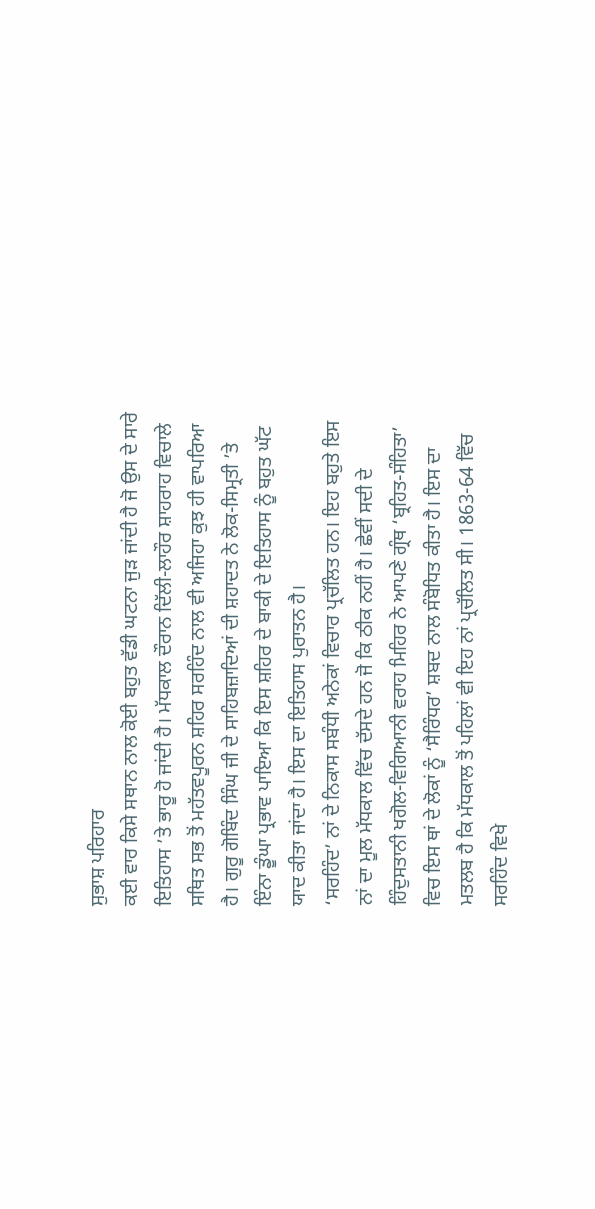ਸੁਭਾਸ਼ ਪਰਿਹਾਰ
ਕਈ ਵਾਰ ਕਿਸੇ ਸਥਾਨ ਨਾਲ ਕੋਈ ਬਹੁਤ ਵੱਡੀ ਘਟਨਾ ਜੁੜ ਜਾਂਦੀ ਹੈ ਜੋ ਉਸ ਦੇ ਸਾਰੇ ਇਤਿਹਾਸ ’ਤੇ ਭਾਰੂ ਹੋ ਜਾਂਦੀ ਹੈ। ਮੱਧਕਾਲ ਦੌਰਾਨ ਦਿੱਲੀ-ਲਾਹੌਰ ਸ਼ਾਹਰਾਹ ਵਿਚਾਲੇ ਸਥਿਤ ਸਭ ਤੋਂ ਮਹੱਤਵਪੂਰਨ ਸ਼ਹਿਰ ਸਰਹਿੰਦ ਨਾਲ ਵੀ ਅਜਿਹਾ ਕੁਝ ਹੀ ਵਾਪਰਿਆ ਹੈ। ਗੁਰੂ ਗੋਬਿੰਦ ਸਿੰਘ ਜੀ ਦੇ ਸਾਹਿਬਜ਼ਾਦਿਆਂ ਦੀ ਸ਼ਹਾਦਤ ਨੇ ਲੋਕ-ਸਿਮ੍ਰਤੀ ’ਤੇ ਇੰਨਾ ਡੂੰਘਾ ਪ੍ਰਭਾਵ ਪਾਇਆ ਕਿ ਇਸ ਸ਼ਹਿਰ ਦੇ ਬਾਕੀ ਦੇ ਇਤਿਹਾਸ ਨੂੰ ਬਹੁਤ ਘੱਟ ਯਾਦ ਕੀਤਾ ਜਾਂਦਾ ਹੈ। ਇਸ ਦਾ ਇਤਿਹਾਸ ਪੁਰਾਤਨ ਹੈ।
‘ਸਰਹਿੰਦ’ ਨਾਂ ਦੇ ਨਿਕਾਸ ਸਬੰਧੀ ਅਨੇਕਾਂ ਵਿਚਾਰ ਪ੍ਰਚੱਲਿਤ ਹਨ। ਇਹ ਬਹੁਤੇ ਇਸ ਨਾਂ ਦਾ ਮੂਲ ਮੱਧਕਾਲ ਵਿੱਚ ਦੱਸਦੇ ਹਨ ਜੋ ਕਿ ਠੀਕ ਨਹੀਂ ਹੈ। ਛੇਵੀਂ ਸਦੀ ਦੇ ਹਿੰਦੁਸਤਾਨੀ ਖਗੋਲ-ਵਿਗਿਆਨੀ ਵਰਾਹ ਮਿਹਿਰ ਨੇ ਆਪਣੇ ਗ੍ਰੰਥ ‘ਬ੍ਰਹਿਤ-ਸੰਹਿਤਾ’ ਵਿਚ ਇਸ ਥਾਂ ਦੇ ਲੋਕਾਂ ਨੂੰ ‘ਸੈਰਿੰਧਰ’ ਸ਼ਬਦ ਨਾਲ ਸੰਬੋਧਿਤ ਕੀਤਾ ਹੈ। ਇਸ ਦਾ ਮਤਲਬ ਹੈ ਕਿ ਮੱਧਕਾਲ ਤੋਂ ਪਹਿਲਾਂ ਵੀ ਇਹ ਨਾਂ ਪ੍ਰਚੱਲਿਤ ਸੀ। 1863-64 ਵਿੱਚ ਸਰਹਿੰਦ ਵਿਖੇ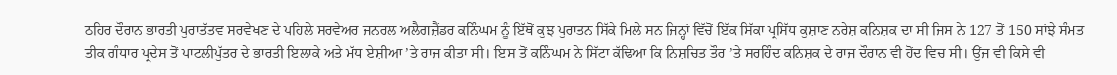ਠਹਿਰ ਦੌਰਾਨ ਭਾਰਤੀ ਪੁਰਾਤੱਤਵ ਸਰਵੇਖਣ ਦੇ ਪਹਿਲੇ ਸਰਵੇਅਰ ਜਨਰਲ ਅਲੈਗਜ਼ੈਂਡਰ ਕਨਿੰਘਮ ਨੂੰ ਇੱਥੋਂ ਕੁਝ ਪੁਰਾਤਨ ਸਿੱਕੇ ਮਿਲੇ ਸਨ ਜਿਨ੍ਹਾਂ ਵਿੱਚੋਂ ਇੱਕ ਸਿੱਕਾ ਪ੍ਰਸਿੱਧ ਕੁਸ਼ਾਣ ਨਰੇਸ਼ ਕਨਿਸ਼ਕ ਦਾ ਸੀ ਜਿਸ ਨੇ 127 ਤੋਂ 150 ਸਾਂਝੇ ਸੰਮਤ ਤੀਕ ਗੰਧਾਰ ਪ੍ਰਦੇਸ ਤੋਂ ਪਾਟਲੀਪੁੱਤਰ ਦੇ ਭਾਰਤੀ ਇਲਾਕੇ ਅਤੇ ਮੱਧ ਏਸ਼ੀਆ ’ਤੇ ਰਾਜ ਕੀਤਾ ਸੀ। ਇਸ ਤੋਂ ਕਨਿੰਘਮ ਨੇ ਸਿੱਟਾ ਕੱਢਿਆ ਕਿ ਨਿਸ਼ਚਿਤ ਤੌਰ ’ਤੇ ਸਰਹਿੰਦ ਕਨਿਸ਼ਕ ਦੇ ਰਾਜ ਦੌਰਾਨ ਵੀ ਹੋਂਦ ਵਿਚ ਸੀ। ਉਂਜ ਵੀ ਕਿਸੇ ਵੀ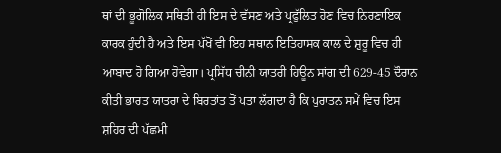ਥਾਂ ਦੀ ਭੂਗੋਲਿਕ ਸਥਿਤੀ ਹੀ ਇਸ ਦੇ ਵੱਸਣ ਅਤੇ ਪ੍ਰਫੁੱਲਿਤ ਹੋਣ ਵਿਚ ਨਿਰਣਾਇਕ ਕਾਰਕ ਹੁੰਦੀ ਹੈ ਅਤੇ ਇਸ ਪੱਖੋਂ ਵੀ ਇਹ ਸਥਾਨ ਇਤਿਹਾਸਕ ਕਾਲ ਦੇ ਸ਼ੁਰੂ ਵਿਚ ਹੀ ਆਬਾਦ ਹੋ ਗਿਆ ਹੋਵੇਗਾ। ਪ੍ਰਸਿੱਧ ਚੀਨੀ ਯਾਤਰੀ ਹਿਊਨ ਸਾਂਗ ਦੀ 629-45 ਦੌਰਾਨ ਕੀਤੀ ਭਾਰਤ ਯਾਤਰਾ ਦੇ ਬਿਰਤਾਂਤ ਤੋਂ ਪਤਾ ਲੱਗਦਾ ਹੈ ਕਿ ਪੁਰਾਤਨ ਸਮੇਂ ਵਿਚ ਇਸ ਸ਼ਹਿਰ ਦੀ ਪੱਛਮੀ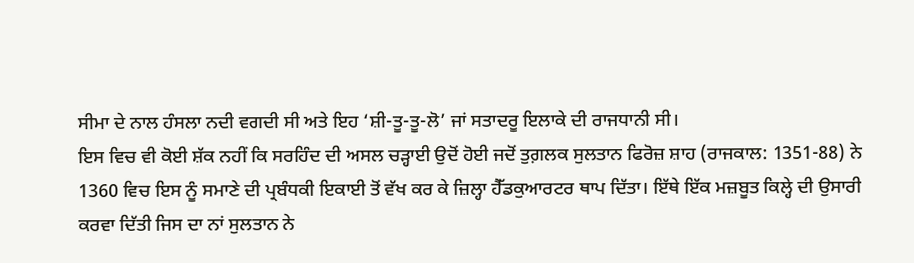ਸੀਮਾ ਦੇ ਨਾਲ ਹੰਸਲਾ ਨਦੀ ਵਗਦੀ ਸੀ ਅਤੇ ਇਹ ‘ਸ਼ੀ-ਤੂ-ਤੂ-ਲੋ’ ਜਾਂ ਸਤਾਦਰੂ ਇਲਾਕੇ ਦੀ ਰਾਜਧਾਨੀ ਸੀ।
ਇਸ ਵਿਚ ਵੀ ਕੋਈ ਸ਼ੱਕ ਨਹੀਂ ਕਿ ਸਰਹਿੰਦ ਦੀ ਅਸਲ ਚੜ੍ਹਾਈ ਉਦੋਂ ਹੋਈ ਜਦੋਂ ਤੁਗ਼ਲਕ ਸੁਲਤਾਨ ਫਿਰੋਜ਼ ਸ਼ਾਹ (ਰਾਜਕਾਲ: 1351-88) ਨੇ 1360 ਵਿਚ ਇਸ ਨੂੰ ਸਮਾਣੇ ਦੀ ਪ੍ਰਬੰਧਕੀ ਇਕਾਈ ਤੋਂ ਵੱਖ ਕਰ ਕੇ ਜ਼ਿਲ੍ਹਾ ਹੈੱਡਕੁਆਰਟਰ ਥਾਪ ਦਿੱਤਾ। ਇੱਥੇ ਇੱਕ ਮਜ਼ਬੂਤ ਕਿਲ੍ਹੇ ਦੀ ਉਸਾਰੀ ਕਰਵਾ ਦਿੱਤੀ ਜਿਸ ਦਾ ਨਾਂ ਸੁਲਤਾਨ ਨੇ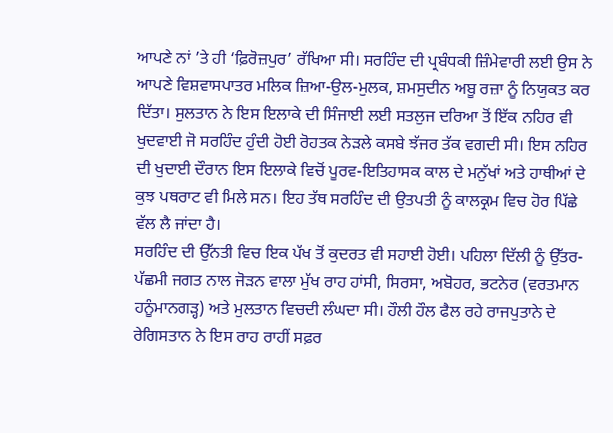ਆਪਣੇ ਨਾਂ ’ਤੇ ਹੀ ‘ਫ਼ਿਰੋਜ਼ਪੁਰ’ ਰੱਖਿਆ ਸੀ। ਸਰਹਿੰਦ ਦੀ ਪ੍ਰਬੰਧਕੀ ਜ਼ਿੰਮੇਵਾਰੀ ਲਈ ਉਸ ਨੇ ਆਪਣੇ ਵਿਸ਼ਵਾਸਪਾਤਰ ਮਲਿਕ ਜ਼ਿਆ-ਉਲ-ਮੁਲਕ, ਸ਼ਮਸੁਦੀਨ ਅਬੂ ਰਜ਼ਾ ਨੂੰ ਨਿਯੁਕਤ ਕਰ ਦਿੱਤਾ। ਸੁਲਤਾਨ ਨੇ ਇਸ ਇਲਾਕੇ ਦੀ ਸਿੰਜਾਈ ਲਈ ਸਤਲੁਜ ਦਰਿਆ ਤੋਂ ਇੱਕ ਨਹਿਰ ਵੀ ਖੁਦਵਾਈ ਜੋ ਸਰਹਿੰਦ ਹੁੰਦੀ ਹੋਈ ਰੋਹਤਕ ਨੇੜਲੇ ਕਸਬੇ ਝੱਜਰ ਤੱਕ ਵਗਦੀ ਸੀ। ਇਸ ਨਹਿਰ ਦੀ ਖੁਦਾਈ ਦੌਰਾਨ ਇਸ ਇਲਾਕੇ ਵਿਚੋਂ ਪੂਰਵ-ਇਤਿਹਾਸਕ ਕਾਲ ਦੇ ਮਨੁੱਖਾਂ ਅਤੇ ਹਾਥੀਆਂ ਦੇ ਕੁਝ ਪਥਰਾਟ ਵੀ ਮਿਲੇ ਸਨ। ਇਹ ਤੱਥ ਸਰਹਿੰਦ ਦੀ ਉਤਪਤੀ ਨੂੰ ਕਾਲਕ੍ਰਮ ਵਿਚ ਹੋਰ ਪਿੱਛੇ ਵੱਲ ਲੈ ਜਾਂਦਾ ਹੈ।
ਸਰਹਿੰਦ ਦੀ ਉੱਨਤੀ ਵਿਚ ਇਕ ਪੱਖ ਤੋਂ ਕੁਦਰਤ ਵੀ ਸਹਾਈ ਹੋਈ। ਪਹਿਲਾ ਦਿੱਲੀ ਨੂੰ ਉੱਤਰ-ਪੱਛਮੀ ਜਗਤ ਨਾਲ ਜੋੜਨ ਵਾਲਾ ਮੁੱਖ ਰਾਹ ਹਾਂਸੀ, ਸਿਰਸਾ, ਅਬੋਹਰ, ਭਟਨੇਰ (ਵਰਤਮਾਨ ਹਨੂੰਮਾਨਗੜ੍ਹ) ਅਤੇ ਮੁਲਤਾਨ ਵਿਚਦੀ ਲੰਘਦਾ ਸੀ। ਹੌਲੀ ਹੌਲ ਫੈਲ ਰਹੇ ਰਾਜਪੁਤਾਨੇ ਦੇ ਰੇਗਿਸਤਾਨ ਨੇ ਇਸ ਰਾਹ ਰਾਹੀਂ ਸਫ਼ਰ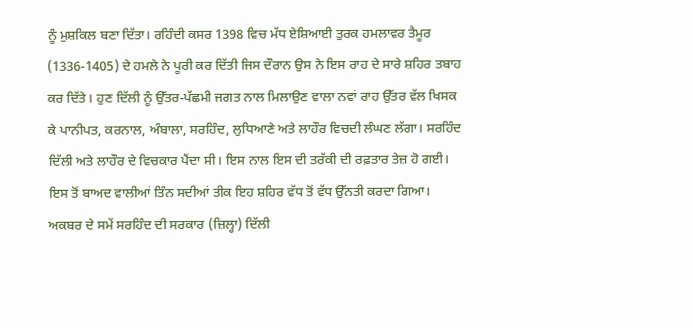ਨੂੰ ਮੁਸ਼ਕਿਲ ਬਣਾ ਦਿੱਤਾ। ਰਹਿੰਦੀ ਕਸਰ 1398 ਵਿਚ ਮੱਧ ਏਸ਼ਿਆਈ ਤੁਰਕ ਹਮਲਾਵਰ ਤੈਮੂਰ (1336-1405) ਦੇ ਹਮਲੇ ਨੇ ਪੂਰੀ ਕਰ ਦਿੱਤੀ ਜਿਸ ਦੌਰਾਨ ਉਸ ਨੇ ਇਸ ਰਾਹ ਦੇ ਸਾਰੇ ਸ਼ਹਿਰ ਤਬਾਹ ਕਰ ਦਿੱਤੇ। ਹੁਣ ਦਿੱਲੀ ਨੂੰ ਉੱਤਰ-ਪੱਛਮੀ ਜਗਤ ਨਾਲ ਮਿਲਾਉਣ ਵਾਲਾ ਨਵਾਂ ਰਾਹ ਉੱਤਰ ਵੱਲ ਖਿਸਕ ਕੇ ਪਾਨੀਪਤ, ਕਰਨਾਲ, ਅੰਬਾਲਾ, ਸਰਹਿੰਦ, ਲੁਧਿਆਣੇ ਅਤੇ ਲਾਹੌਰ ਵਿਚਦੀ ਲੰਘਣ ਲੱਗਾ। ਸਰਹਿੰਦ ਦਿੱਲੀ ਅਤੇ ਲਾਹੌਰ ਦੇ ਵਿਚਕਾਰ ਪੈਂਦਾ ਸੀ। ਇਸ ਨਾਲ ਇਸ ਦੀ ਤਰੱਕੀ ਦੀ ਰਫ਼ਤਾਰ ਤੇਜ਼ ਹੋ ਗਈ। ਇਸ ਤੋਂ ਬਾਅਦ ਵਾਲੀਆਂ ਤਿੰਨ ਸਦੀਆਂ ਤੀਕ ਇਹ ਸ਼ਹਿਰ ਵੱਧ ਤੋਂ ਵੱਧ ਉੱਨਤੀ ਕਰਦਾ ਗਿਆ।
ਅਕਬਰ ਦੇ ਸਮੇਂ ਸਰਹਿੰਦ ਦੀ ਸਰਕਾਰ (ਜ਼ਿਲ੍ਹਾ) ਦਿੱਲੀ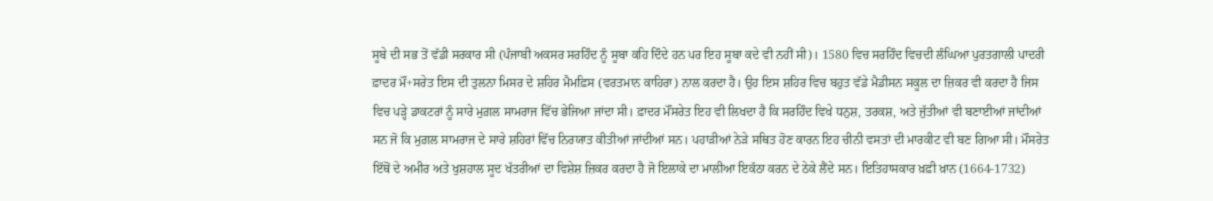ਸੂਬੇ ਦੀ ਸਭ ਤੋਂ ਵੱਡੀ ਸਰਕਾਰ ਸੀ (ਪੰਜਾਬੀ ਅਕਸਰ ਸਰਹਿੰਦ ਨੂੰ ਸੂਬਾ ਕਹਿ ਦਿੰਦੇ ਹਨ ਪਰ ਇਹ ਸੂਬਾ ਕਦੇ ਵੀ ਨਹੀਂ ਸੀ)। 1580 ਵਿਚ ਸਰਹਿੰਦ ਵਿਚਦੀ ਲੰਘਿਆ ਪੁਰਤਗਾਲੀ ਪਾਦਰੀ ਫ਼ਾਦਰ ਮੌਂ+ਸਰੇਤ ਇਸ ਦੀ ਤੁਲਨਾ ਮਿਸਰ ਦੇ ਸ਼ਹਿਰ ਮੈਮਫ਼ਿਸ (ਵਰਤਮਾਨ ਕਾਹਿਰਾ) ਨਾਲ ਕਰਦਾ ਹੈ। ਉਹ ਇਸ ਸ਼ਹਿਰ ਵਿਚ ਬਹੁਤ ਵੱਡੇ ਮੈਡੀਸਨ ਸਕੂਲ ਦਾ ਜ਼ਿਕਰ ਵੀ ਕਰਦਾ ਹੈ ਜਿਸ ਵਿਚ ਪੜ੍ਹੇ ਡਾਕਟਰਾਂ ਨੂੰ ਸਾਰੇ ਮੁਗ਼ਲ ਸਾਮਰਾਜ ਵਿੱਚ ਭੇਜਿਆ ਜਾਂਦਾ ਸੀ। ਫ਼ਾਦਰ ਮੌਂਸਰੇਤ ਇਹ ਵੀ ਲਿਖਦਾ ਹੈ ਕਿ ਸਰਹਿੰਦ ਵਿਖੇ ਧਨੁਸ਼, ਤਰਕਸ਼, ਅਤੇ ਜੁੱਤੀਆਂ ਵੀ ਬਣਾਈਆਂ ਜਾਂਦੀਆਂ ਸਨ ਜੋ ਕਿ ਮੁਗ਼ਲ ਸਾਮਰਾਜ ਦੇ ਸਾਰੇ ਸ਼ਹਿਰਾਂ ਵਿੱਚ ਨਿਰਯਾਤ ਕੀਤੀਆਂ ਜਾਂਦੀਆਂ ਸਨ। ਪਹਾੜੀਆਂ ਨੇੜੇ ਸਥਿਤ ਹੋਣ ਕਾਰਨ ਇਹ ਚੀਨੀ ਵਸਤਾਂ ਦੀ ਮਾਰਕੀਟ ਵੀ ਬਣ ਗਿਆ ਸੀ। ਮੌਂਸਰੇਤ ਇੱਥੋਂ ਦੇ ਅਮੀਰ ਅਤੇ ਖੁਸ਼ਹਾਲ ਸੂਦ ਖੱਤਰੀਆਂ ਦਾ ਵਿਸ਼ੇਸ਼ ਜ਼ਿਕਰ ਕਰਦਾ ਹੈ ਜੋ ਇਲਾਕੇ ਦਾ ਮਾਲੀਆ ਇਕੱਠਾ ਕਰਨ ਦੇ ਠੇਕੇ ਲੈਂਦੇ ਸਨ। ਇਤਿਹਾਸਕਾਰ ਖ਼ਫ਼ੀ ਖ਼ਾਨ (1664-1732)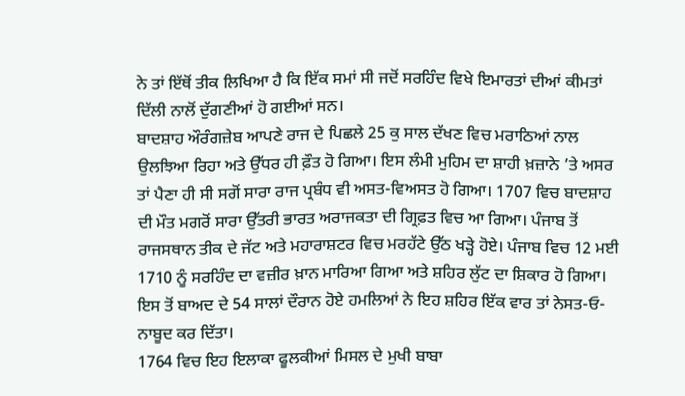ਨੇ ਤਾਂ ਇੱਥੋਂ ਤੀਕ ਲਿਖਿਆ ਹੈ ਕਿ ਇੱਕ ਸਮਾਂ ਸੀ ਜਦੋਂ ਸਰਹਿੰਦ ਵਿਖੇ ਇਮਾਰਤਾਂ ਦੀਆਂ ਕੀਮਤਾਂ ਦਿੱਲੀ ਨਾਲੋਂ ਦੁੱਗਣੀਆਂ ਹੋ ਗਈਆਂ ਸਨ।
ਬਾਦਸ਼ਾਹ ਔਰੰਗਜ਼ੇਬ ਆਪਣੇ ਰਾਜ ਦੇ ਪਿਛਲੇ 25 ਕੁ ਸਾਲ ਦੱਖਣ ਵਿਚ ਮਰਾਠਿਆਂ ਨਾਲ ਉਲਝਿਆ ਰਿਹਾ ਅਤੇ ਉੱਧਰ ਹੀ ਫ਼ੌਤ ਹੋ ਗਿਆ। ਇਸ ਲੰਮੀ ਮੁਹਿਮ ਦਾ ਸ਼ਾਹੀ ਖ਼ਜ਼ਾਨੇ ’ਤੇ ਅਸਰ ਤਾਂ ਪੈਣਾ ਹੀ ਸੀ ਸਗੋਂ ਸਾਰਾ ਰਾਜ ਪ੍ਰਬੰਧ ਵੀ ਅਸਤ-ਵਿਅਸਤ ਹੋ ਗਿਆ। 1707 ਵਿਚ ਬਾਦਸ਼ਾਹ ਦੀ ਮੌਤ ਮਗਰੋਂ ਸਾਰਾ ਉੱਤਰੀ ਭਾਰਤ ਅਰਾਜਕਤਾ ਦੀ ਗ੍ਰਿਫ਼ਤ ਵਿਚ ਆ ਗਿਆ। ਪੰਜਾਬ ਤੋਂ ਰਾਜਸਥਾਨ ਤੀਕ ਦੇ ਜੱਟ ਅਤੇ ਮਹਾਰਾਸ਼ਟਰ ਵਿਚ ਮਰਹੱਟੇ ਉੱਠ ਖੜ੍ਹੇ ਹੋਏ। ਪੰਜਾਬ ਵਿਚ 12 ਮਈ 1710 ਨੂੰ ਸਰਹਿੰਦ ਦਾ ਵਜ਼ੀਰ ਖ਼ਾਨ ਮਾਰਿਆ ਗਿਆ ਅਤੇ ਸ਼ਹਿਰ ਲੁੱਟ ਦਾ ਸ਼ਿਕਾਰ ਹੋ ਗਿਆ। ਇਸ ਤੋਂ ਬਾਅਦ ਦੇ 54 ਸਾਲਾਂ ਦੌਰਾਨ ਹੋਏ ਹਮਲਿਆਂ ਨੇ ਇਹ ਸ਼ਹਿਰ ਇੱਕ ਵਾਰ ਤਾਂ ਨੇਸਤ-ਓ-ਨਾਬੂਦ ਕਰ ਦਿੱਤਾ।
1764 ਵਿਚ ਇਹ ਇਲਾਕਾ ਫੂਲਕੀਆਂ ਮਿਸਲ ਦੇ ਮੁਖੀ ਬਾਬਾ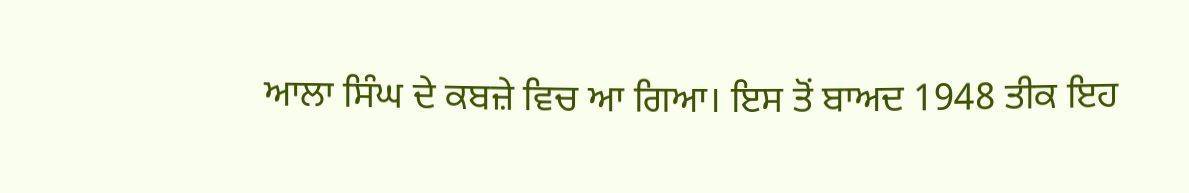ਆਲਾ ਸਿੰਘ ਦੇ ਕਬਜ਼ੇ ਵਿਚ ਆ ਗਿਆ। ਇਸ ਤੋਂ ਬਾਅਦ 1948 ਤੀਕ ਇਹ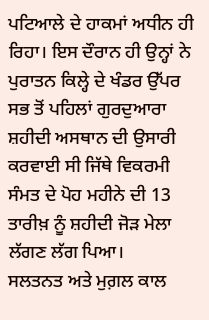ਪਟਿਆਲੇ ਦੇ ਹਾਕਮਾਂ ਅਧੀਨ ਹੀ ਰਿਹਾ। ਇਸ ਦੌਰਾਨ ਹੀ ਉਨ੍ਹਾਂ ਨੇ ਪੁਰਾਤਨ ਕਿਲ੍ਹੇ ਦੇ ਖੰਡਰ ਉੱਪਰ ਸਭ ਤੋਂ ਪਹਿਲਾਂ ਗੁਰਦੁਆਰਾ ਸ਼ਹੀਦੀ ਅਸਥਾਨ ਦੀ ਉਸਾਰੀ ਕਰਵਾਈ ਸੀ ਜਿੱਥੇ ਵਿਕਰਮੀ ਸੰਮਤ ਦੇ ਪੋਹ ਮਹੀਨੇ ਦੀ 13 ਤਾਰੀਖ਼ ਨੂੰ ਸ਼ਹੀਦੀ ਜੋੜ ਮੇਲਾ ਲੱਗਣ ਲੱਗ ਪਿਆ।
ਸਲਤਨਤ ਅਤੇ ਮੁਗ਼ਲ ਕਾਲ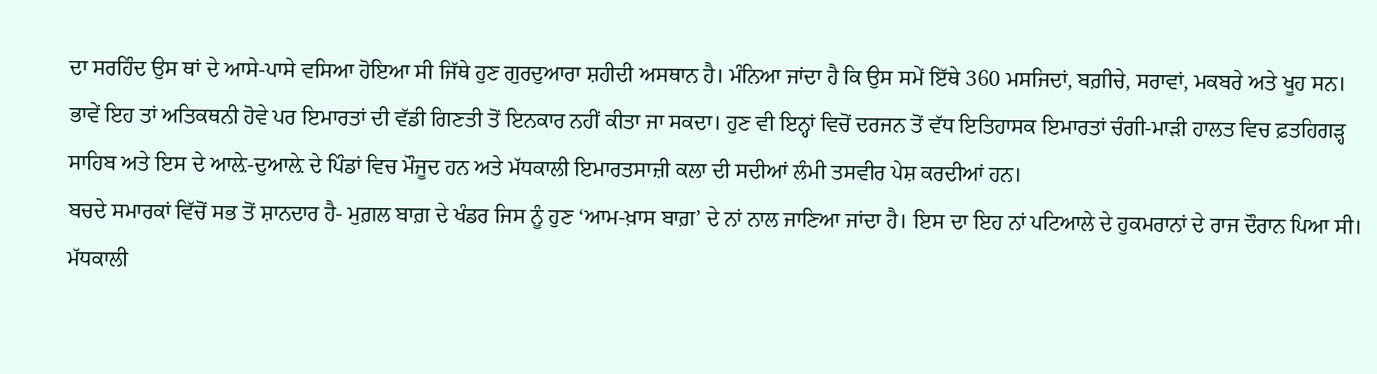ਦਾ ਸਰਹਿੰਦ ਉਸ ਥਾਂ ਦੇ ਆਸੇ-ਪਾਸੇ ਵਸਿਆ ਹੋਇਆ ਸੀ ਜਿੱਥੇ ਹੁਣ ਗੁਰਦੁਆਰਾ ਸ਼ਹੀਦੀ ਅਸਥਾਨ ਹੈ। ਮੰਨਿਆ ਜਾਂਦਾ ਹੈ ਕਿ ਉਸ ਸਮੇਂ ਇੱਥੇ 360 ਮਸਜਿਦਾਂ, ਬਗ਼ੀਚੇ, ਸਰਾਵਾਂ, ਮਕਬਰੇ ਅਤੇ ਖੂਹ ਸਨ। ਭਾਵੇਂ ਇਹ ਤਾਂ ਅਤਿਕਥਨੀ ਹੋਵੇ ਪਰ ਇਮਾਰਤਾਂ ਦੀ ਵੱਡੀ ਗਿਣਤੀ ਤੋਂ ਇਨਕਾਰ ਨਹੀਂ ਕੀਤਾ ਜਾ ਸਕਦਾ। ਹੁਣ ਵੀ ਇਨ੍ਹਾਂ ਵਿਚੋਂ ਦਰਜਨ ਤੋਂ ਵੱਧ ਇਤਿਹਾਸਕ ਇਮਾਰਤਾਂ ਚੰਗੀ-ਮਾੜੀ ਹਾਲਤ ਵਿਚ ਫ਼ਤਹਿਗੜ੍ਹ ਸਾਹਿਬ ਅਤੇ ਇਸ ਦੇ ਆਲ਼ੇ-ਦੁਆਲ਼ੇ ਦੇ ਪਿੰਡਾਂ ਵਿਚ ਮੌਜੂਦ ਹਨ ਅਤੇ ਮੱਧਕਾਲੀ ਇਮਾਰਤਸਾਜ਼ੀ ਕਲਾ ਦੀ ਸਦੀਆਂ ਲੰਮੀ ਤਸਵੀਰ ਪੇਸ਼ ਕਰਦੀਆਂ ਹਨ।
ਬਚਦੇ ਸਮਾਰਕਾਂ ਵਿੱਚੋਂ ਸਭ ਤੋਂ ਸ਼ਾਨਦਾਰ ਹੈ- ਮੁਗ਼ਲ ਬਾਗ਼ ਦੇ ਖੰਡਰ ਜਿਸ ਨੂੰ ਹੁਣ ‘ਆਮ-ਖ਼ਾਸ ਬਾਗ਼’ ਦੇ ਨਾਂ ਨਾਲ ਜਾਣਿਆ ਜਾਂਦਾ ਹੈ। ਇਸ ਦਾ ਇਹ ਨਾਂ ਪਟਿਆਲੇ ਦੇ ਹੁਕਮਰਾਨਾਂ ਦੇ ਰਾਜ ਦੌਰਾਨ ਪਿਆ ਸੀ। ਮੱਧਕਾਲੀ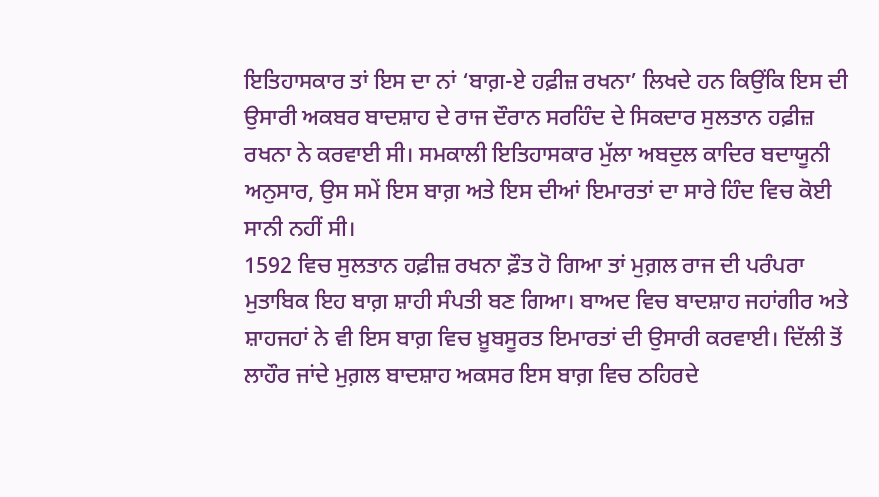ਇਤਿਹਾਸਕਾਰ ਤਾਂ ਇਸ ਦਾ ਨਾਂ ‘ਬਾਗ਼-ਏ ਹਫ਼ੀਜ਼ ਰਖਨਾ’ ਲਿਖਦੇ ਹਨ ਕਿਉਂਕਿ ਇਸ ਦੀ ਉਸਾਰੀ ਅਕਬਰ ਬਾਦਸ਼ਾਹ ਦੇ ਰਾਜ ਦੌਰਾਨ ਸਰਹਿੰਦ ਦੇ ਸਿਕਦਾਰ ਸੁਲਤਾਨ ਹਫ਼ੀਜ਼ ਰਖਨਾ ਨੇ ਕਰਵਾਈ ਸੀ। ਸਮਕਾਲੀ ਇਤਿਹਾਸਕਾਰ ਮੁੱਲਾ ਅਬਦੁਲ ਕਾਦਿਰ ਬਦਾਯੂਨੀ ਅਨੁਸਾਰ, ਉਸ ਸਮੇਂ ਇਸ ਬਾਗ਼ ਅਤੇ ਇਸ ਦੀਆਂ ਇਮਾਰਤਾਂ ਦਾ ਸਾਰੇ ਹਿੰਦ ਵਿਚ ਕੋਈ ਸਾਨੀ ਨਹੀਂ ਸੀ।
1592 ਵਿਚ ਸੁਲਤਾਨ ਹਫ਼ੀਜ਼ ਰਖਨਾ ਫ਼ੌਤ ਹੋ ਗਿਆ ਤਾਂ ਮੁਗ਼ਲ ਰਾਜ ਦੀ ਪਰੰਪਰਾ ਮੁਤਾਬਿਕ ਇਹ ਬਾਗ਼ ਸ਼ਾਹੀ ਸੰਪਤੀ ਬਣ ਗਿਆ। ਬਾਅਦ ਵਿਚ ਬਾਦਸ਼ਾਹ ਜਹਾਂਗੀਰ ਅਤੇ ਸ਼ਾਹਜਹਾਂ ਨੇ ਵੀ ਇਸ ਬਾਗ਼ ਵਿਚ ਖ਼ੂਬਸੂਰਤ ਇਮਾਰਤਾਂ ਦੀ ਉਸਾਰੀ ਕਰਵਾਈ। ਦਿੱਲੀ ਤੋਂ ਲਾਹੌਰ ਜਾਂਦੇ ਮੁਗ਼ਲ ਬਾਦਸ਼ਾਹ ਅਕਸਰ ਇਸ ਬਾਗ਼ ਵਿਚ ਠਹਿਰਦੇ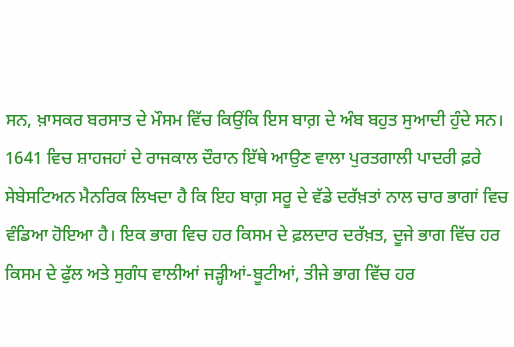ਸਨ, ਖ਼ਾਸਕਰ ਬਰਸਾਤ ਦੇ ਮੌਸਮ ਵਿੱਚ ਕਿਉਂਕਿ ਇਸ ਬਾਗ਼ ਦੇ ਅੰਬ ਬਹੁਤ ਸੁਆਦੀ ਹੁੰਦੇ ਸਨ। 1641 ਵਿਚ ਸ਼ਾਹਜਹਾਂ ਦੇ ਰਾਜਕਾਲ ਦੌਰਾਨ ਇੱਥੇ ਆਉਣ ਵਾਲਾ ਪੁਰਤਗਾਲੀ ਪਾਦਰੀ ਫ਼ਰੇ ਸੇਬੇਸਟਿਅਨ ਮੈਨਰਿਕ ਲਿਖਦਾ ਹੈ ਕਿ ਇਹ ਬਾਗ਼ ਸਰੂ ਦੇ ਵੱਡੇ ਦਰੱਖ਼ਤਾਂ ਨਾਲ ਚਾਰ ਭਾਗਾਂ ਵਿਚ ਵੰਡਿਆ ਹੋਇਆ ਹੈ। ਇਕ ਭਾਗ ਵਿਚ ਹਰ ਕਿਸਮ ਦੇ ਫ਼ਲਦਾਰ ਦਰੱਖ਼ਤ, ਦੂਜੇ ਭਾਗ ਵਿੱਚ ਹਰ ਕਿਸਮ ਦੇ ਫੁੱਲ ਅਤੇ ਸੁਗੰਧ ਵਾਲੀਆਂ ਜੜ੍ਹੀਆਂ-ਬੂਟੀਆਂ, ਤੀਜੇ ਭਾਗ ਵਿੱਚ ਹਰ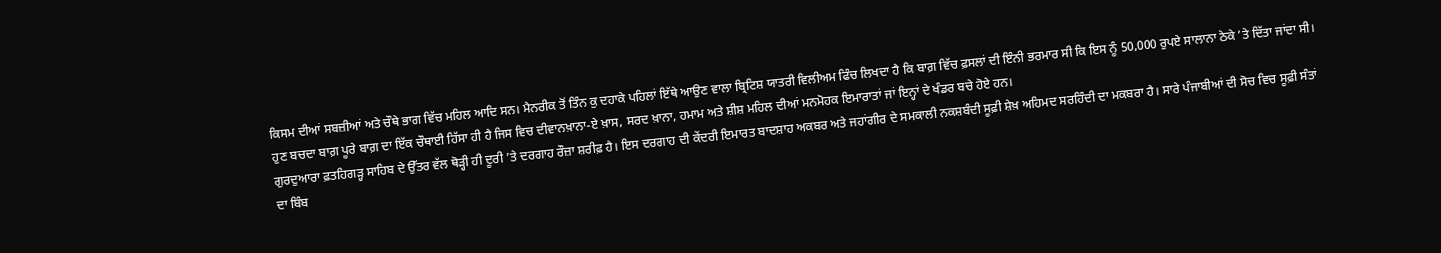ਕਿਸਮ ਦੀਆਂ ਸਬਜ਼ੀਆਂ ਅਤੇ ਚੌਥੇ ਭਾਗ ਵਿੱਚ ਮਹਿਲ ਆਦਿ ਸਨ। ਮੈਨਰੀਕ ਤੋਂ ਤਿੰਨ ਕੁ ਦਹਾਕੇ ਪਹਿਲਾਂ ਇੱਥੇ ਆਉਣ ਵਾਲਾ ਬ੍ਰਿਟਿਸ਼ ਯਾਤਰੀ ਵਿਲੀਅਮ ਫਿੰਚ ਲਿਖਦਾ ਹੈ ਕਿ ਬਾਗ਼ ਵਿੱਚ ਫ਼ਸਲਾਂ ਦੀ ਇੰਨੀ ਭਰਮਾਰ ਸੀ ਕਿ ਇਸ ਨੂੰ 50,000 ਰੁਪਏ ਸਾਲਾਨਾ ਠੇਕੇ ’ਤੇ ਦਿੱਤਾ ਜਾਂਦਾ ਸੀ।
ਹੁਣ ਬਚਦਾ ਬਾਗ਼ ਪੂਰੇ ਬਾਗ਼ ਦਾ ਇੱਕ ਚੌਥਾਈ ਹਿੱਸਾ ਹੀ ਹੈ ਜਿਸ ਵਿਚ ਦੀਵਾਨਖ਼ਾਨਾ-ਏ ਖ਼ਾਸ, ਸਰਦ ਖ਼ਾਨਾ, ਹਮਾਮ ਅਤੇ ਸ਼ੀਸ਼ ਮਹਿਲ ਦੀਆਂ ਮਨਮੋਹਕ ਇਮਾਰਾਤਾਂ ਜਾਂ ਇਨ੍ਹਾਂ ਦੇ ਖੰਡਰ ਬਚੇ ਹੋਏ ਹਨ।
ਗੁਰਦੁਆਰਾ ਫ਼ਤਹਿਗੜ੍ਹ ਸਾਹਿਬ ਦੇ ਉੱਤਰ ਵੱਲ ਥੋੜ੍ਹੀ ਹੀ ਦੂਰੀ ’ਤੇ ਦਰਗਾਹ ਰੌਜ਼ਾ ਸ਼ਰੀਫ਼ ਹੈ। ਇਸ ਦਰਗਾਹ ਦੀ ਕੇਂਦਰੀ ਇਮਾਰਤ ਬਾਦਸ਼ਾਹ ਅਕਬਰ ਅਤੇ ਜਹਾਂਗੀਰ ਦੇ ਸਮਕਾਲੀ ਨਕਸ਼ਬੰਦੀ ਸੂਫ਼ੀ ਸ਼ੇਖ਼ ਅਹਿਮਦ ਸਰਹਿੰਦੀ ਦਾ ਮਕਬਰਾ ਹੈ। ਸਾਰੇ ਪੰਜਾਬੀਆਂ ਦੀ ਸੋਚ ਵਿਚ ਸੂਫ਼ੀ ਸੰਤਾਂ ਦਾ ਬਿੰਬ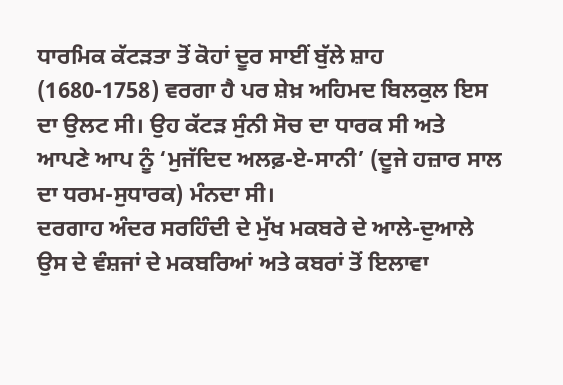ਧਾਰਮਿਕ ਕੱਟੜਤਾ ਤੋਂ ਕੋਹਾਂ ਦੂਰ ਸਾਈਂ ਬੁੱਲੇ ਸ਼ਾਹ (1680-1758) ਵਰਗਾ ਹੈ ਪਰ ਸ਼ੇਖ਼ ਅਹਿਮਦ ਬਿਲਕੁਲ ਇਸ ਦਾ ਉਲਟ ਸੀ। ਉਹ ਕੱਟੜ ਸੁੰਨੀ ਸੋਚ ਦਾ ਧਾਰਕ ਸੀ ਅਤੇ ਆਪਣੇ ਆਪ ਨੂੰ ‘ਮੁਜੱਦਿਦ ਅਲਫ਼-ਏ-ਸਾਨੀ’ (ਦੂਜੇ ਹਜ਼ਾਰ ਸਾਲ ਦਾ ਧਰਮ-ਸੁਧਾਰਕ) ਮੰਨਦਾ ਸੀ।
ਦਰਗਾਹ ਅੰਦਰ ਸਰਹਿੰਦੀ ਦੇ ਮੁੱਖ ਮਕਬਰੇ ਦੇ ਆਲੇ-ਦੁਆਲੇ ਉਸ ਦੇ ਵੰਸ਼ਜਾਂ ਦੇ ਮਕਬਰਿਆਂ ਅਤੇ ਕਬਰਾਂ ਤੋਂ ਇਲਾਵਾ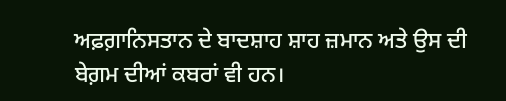ਅਫ਼ਗ਼ਾਨਿਸਤਾਨ ਦੇ ਬਾਦਸ਼ਾਹ ਸ਼ਾਹ ਜ਼ਮਾਨ ਅਤੇ ਉਸ ਦੀ ਬੇਗ਼ਮ ਦੀਆਂ ਕਬਰਾਂ ਵੀ ਹਨ।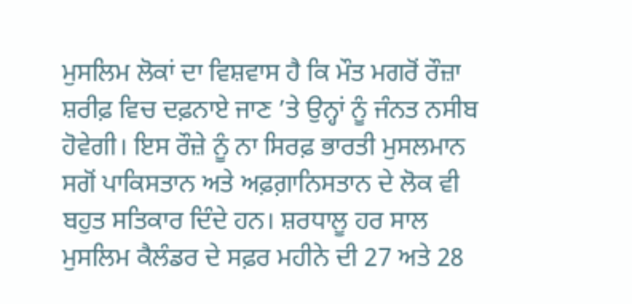ਮੁਸਲਿਮ ਲੋਕਾਂ ਦਾ ਵਿਸ਼ਵਾਸ ਹੈ ਕਿ ਮੌਤ ਮਗਰੋਂ ਰੌਜ਼ਾ ਸ਼ਰੀਫ਼ ਵਿਚ ਦਫ਼ਨਾਏ ਜਾਣ ’ਤੇ ਉਨ੍ਹਾਂ ਨੂੰ ਜੰਨਤ ਨਸੀਬ ਹੋਵੇਗੀ। ਇਸ ਰੌਜ਼ੇ ਨੂੰ ਨਾ ਸਿਰਫ਼ ਭਾਰਤੀ ਮੁਸਲਮਾਨ ਸਗੋਂ ਪਾਕਿਸਤਾਨ ਅਤੇ ਅਫ਼ਗ਼ਾਨਿਸਤਾਨ ਦੇ ਲੋਕ ਵੀ ਬਹੁਤ ਸਤਿਕਾਰ ਦਿੰਦੇ ਹਨ। ਸ਼ਰਧਾਲੂ ਹਰ ਸਾਲ ਮੁਸਲਿਮ ਕੈਲੰਡਰ ਦੇ ਸਫ਼ਰ ਮਹੀਨੇ ਦੀ 27 ਅਤੇ 28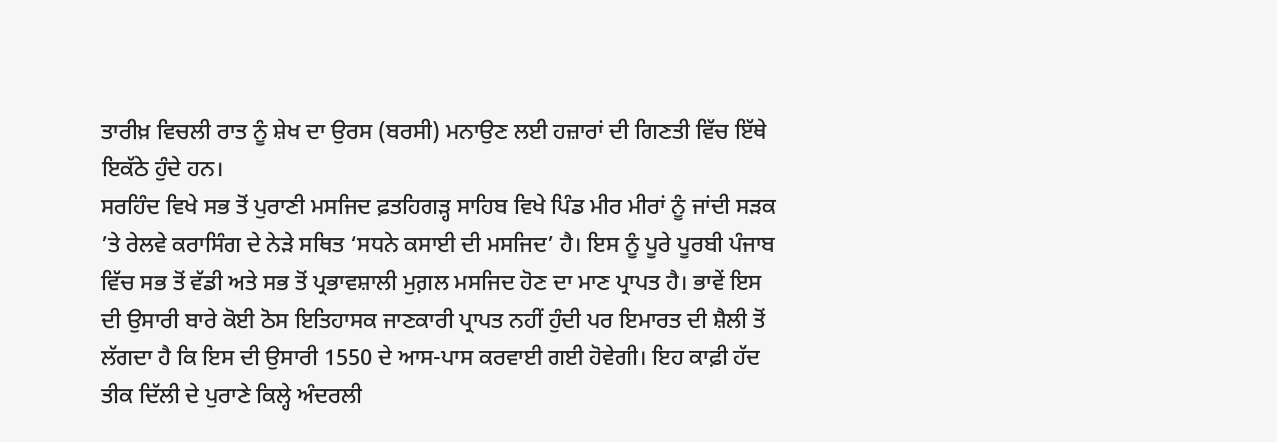ਤਾਰੀਖ਼ ਵਿਚਲੀ ਰਾਤ ਨੂੰ ਸ਼ੇਖ ਦਾ ਉਰਸ (ਬਰਸੀ) ਮਨਾਉਣ ਲਈ ਹਜ਼ਾਰਾਂ ਦੀ ਗਿਣਤੀ ਵਿੱਚ ਇੱਥੇ ਇਕੱਠੇ ਹੁੰਦੇ ਹਨ।
ਸਰਹਿੰਦ ਵਿਖੇ ਸਭ ਤੋਂ ਪੁਰਾਣੀ ਮਸਜਿਦ ਫ਼ਤਹਿਗੜ੍ਹ ਸਾਹਿਬ ਵਿਖੇ ਪਿੰਡ ਮੀਰ ਮੀਰਾਂ ਨੂੰ ਜਾਂਦੀ ਸੜਕ ’ਤੇ ਰੇਲਵੇ ਕਰਾਸਿੰਗ ਦੇ ਨੇੜੇ ਸਥਿਤ ‘ਸਧਨੇ ਕਸਾਈ ਦੀ ਮਸਜਿਦ’ ਹੈ। ਇਸ ਨੂੰ ਪੂਰੇ ਪੂਰਬੀ ਪੰਜਾਬ ਵਿੱਚ ਸਭ ਤੋਂ ਵੱਡੀ ਅਤੇ ਸਭ ਤੋਂ ਪ੍ਰਭਾਵਸ਼ਾਲੀ ਮੁਗ਼ਲ ਮਸਜਿਦ ਹੋਣ ਦਾ ਮਾਣ ਪ੍ਰਾਪਤ ਹੈ। ਭਾਵੇਂ ਇਸ ਦੀ ਉਸਾਰੀ ਬਾਰੇ ਕੋਈ ਠੋਸ ਇਤਿਹਾਸਕ ਜਾਣਕਾਰੀ ਪ੍ਰਾਪਤ ਨਹੀਂ ਹੁੰਦੀ ਪਰ ਇਮਾਰਤ ਦੀ ਸ਼ੈਲੀ ਤੋਂ ਲੱਗਦਾ ਹੈ ਕਿ ਇਸ ਦੀ ਉਸਾਰੀ 1550 ਦੇ ਆਸ-ਪਾਸ ਕਰਵਾਈ ਗਈ ਹੋਵੇਗੀ। ਇਹ ਕਾਫ਼ੀ ਹੱਦ ਤੀਕ ਦਿੱਲੀ ਦੇ ਪੁਰਾਣੇ ਕਿਲ੍ਹੇ ਅੰਦਰਲੀ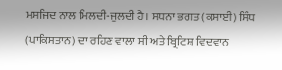ਮਸਜਿਦ ਨਾਲ ਮਿਲਦੀ-ਜੁਲਦੀ ਹੈ। ਸਧਨਾ ਭਗਤ (ਕਸਾਈ) ਸਿੰਧ (ਪਾਕਿਸਤਾਨ) ਦਾ ਰਹਿਣ ਵਾਲਾ ਸੀ ਅਤੇ ਬ੍ਰਿਟਿਸ਼ ਵਿਦਵਾਨ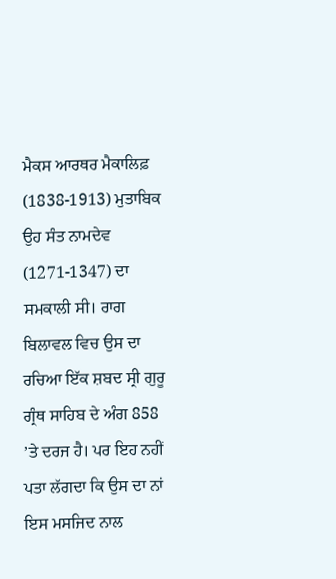ਮੈਕਸ ਆਰਥਰ ਮੈਕਾਲਿਫ਼ (1838-1913) ਮੁਤਾਬਿਕ ਉਹ ਸੰਤ ਨਾਮਦੇਵ (1271-1347) ਦਾ ਸਮਕਾਲੀ ਸੀ। ਰਾਗ ਬਿਲਾਵਲ ਵਿਚ ਉਸ ਦਾ ਰਚਿਆ ਇੱਕ ਸ਼ਬਦ ਸ੍ਰੀ ਗੁਰੂ ਗ੍ਰੰਥ ਸਾਹਿਬ ਦੇ ਅੰਗ 858 ’ਤੇ ਦਰਜ ਹੈ। ਪਰ ਇਹ ਨਹੀਂ ਪਤਾ ਲੱਗਦਾ ਕਿ ਉਸ ਦਾ ਨਾਂ ਇਸ ਮਸਜਿਦ ਨਾਲ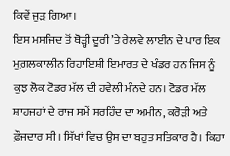ਕਿਵੇਂ ਜੁੜ ਗਿਆ।
ਇਸ ਮਸਜਿਦ ਤੋਂ ਥੋੜ੍ਹੀ ਦੂਰੀ ’ਤੇ ਰੇਲਵੇ ਲਾਈਨ ਦੇ ਪਾਰ ਇਕ ਮੁਗ਼ਲਕਾਲੀਨ ਰਿਹਾਇਸ਼ੀ ਇਮਾਰਤ ਦੇ ਖੰਡਰ ਹਨ ਜਿਸ ਨੂੰ ਕੁਝ ਲੋਕ ਟੋਡਰ ਮੱਲ ਦੀ ਹਵੇਲੀ ਮੰਨਦੇ ਹਨ। ਟੋਡਰ ਮੱਲ ਸ਼ਾਹਜਹਾਂ ਦੇ ਰਾਜ ਸਮੇਂ ਸਰਹਿੰਦ ਦਾ ਅਮੀਨ, ਕਰੋੜੀ ਅਤੇ ਫ਼ੌਜਦਾਰ ਸੀ। ਸਿੱਖਾਂ ਵਿਚ ਉਸ ਦਾ ਬਹੁਤ ਸਤਿਕਾਰ ਹੈ। ਕਿਹਾ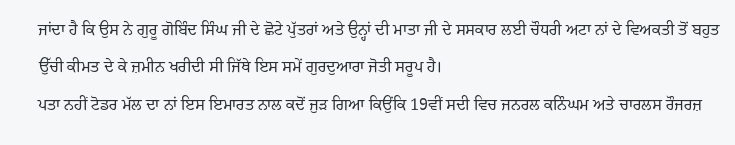ਜਾਂਦਾ ਹੈ ਕਿ ਉਸ ਨੇ ਗੁਰੂ ਗੋਬਿੰਦ ਸਿੰਘ ਜੀ ਦੇ ਛੋਟੇ ਪੁੱਤਰਾਂ ਅਤੇ ਉਨ੍ਹਾਂ ਦੀ ਮਾਤਾ ਜੀ ਦੇ ਸਸਕਾਰ ਲਈ ਚੌਧਰੀ ਅਟਾ ਨਾਂ ਦੇ ਵਿਅਕਤੀ ਤੋਂ ਬਹੁਤ ਉੱਚੀ ਕੀਮਤ ਦੇ ਕੇ ਜ਼ਮੀਨ ਖਰੀਦੀ ਸੀ ਜਿੱਥੇ ਇਸ ਸਮੇਂ ਗੁਰਦੁਆਰਾ ਜੋਤੀ ਸਰੂਪ ਹੈ।
ਪਤਾ ਨਹੀਂ ਟੋਡਰ ਮੱਲ ਦਾ ਨਾਂ ਇਸ ਇਮਾਰਤ ਨਾਲ ਕਦੋਂ ਜੁੜ ਗਿਆ ਕਿਉਂਕਿ 19ਵੀਂ ਸਦੀ ਵਿਚ ਜਨਰਲ ਕਨਿੰਘਮ ਅਤੇ ਚਾਰਲਸ ਰੌਜਰਜ਼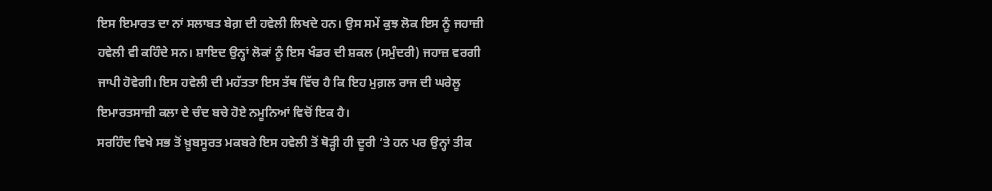ਇਸ ਇਮਾਰਤ ਦਾ ਨਾਂ ਸਲਾਬਤ ਬੇਗ਼ ਦੀ ਹਵੇਲੀ ਲਿਖਦੇ ਹਨ। ਉਸ ਸਮੇਂ ਕੁਝ ਲੋਕ ਇਸ ਨੂੰ ਜਹਾਜ਼ੀ ਹਵੇਲੀ ਵੀ ਕਹਿੰਦੇ ਸਨ। ਸ਼ਾਇਦ ਉਨ੍ਹਾਂ ਲੋਕਾਂ ਨੂੰ ਇਸ ਖੰਡਰ ਦੀ ਸ਼ਕਲ (ਸਮੁੰਦਰੀ) ਜਹਾਜ਼ ਵਰਗੀ ਜਾਪੀ ਹੋਵੇਗੀ। ਇਸ ਹਵੇਲੀ ਦੀ ਮਹੱਤਤਾ ਇਸ ਤੱਥ ਵਿੱਚ ਹੈ ਕਿ ਇਹ ਮੁਗ਼ਲ ਰਾਜ ਦੀ ਘਰੇਲੂ ਇਮਾਰਤਸਾਜ਼ੀ ਕਲਾ ਦੇ ਚੰਦ ਬਚੇ ਹੋਏ ਨਮੂਨਿਆਂ ਵਿਚੋਂ ਇਕ ਹੈ।
ਸਰਹਿੰਦ ਵਿਖੇ ਸਭ ਤੋਂ ਖ਼ੂਬਸੂਰਤ ਮਕਬਰੇ ਇਸ ਹਵੇਲੀ ਤੋਂ ਥੋੜ੍ਹੀ ਹੀ ਦੂਰੀ ’ਤੇ ਹਨ ਪਰ ਉਨ੍ਹਾਂ ਤੀਕ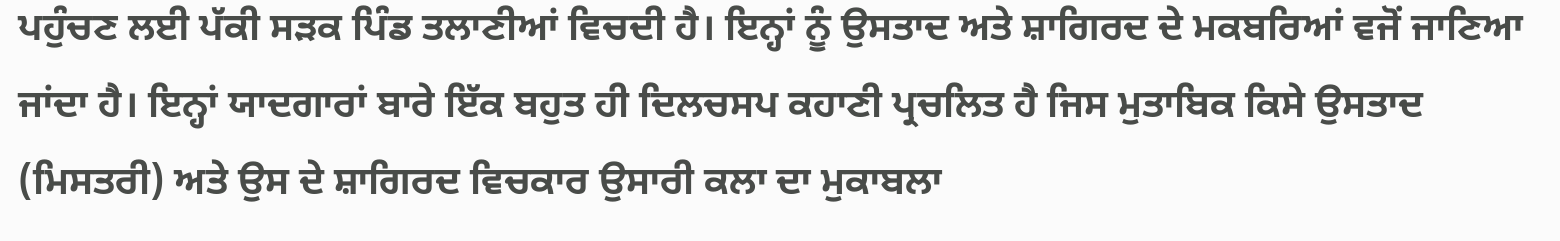ਪਹੁੰਚਣ ਲਈ ਪੱਕੀ ਸੜਕ ਪਿੰਡ ਤਲਾਣੀਆਂ ਵਿਚਦੀ ਹੈ। ਇਨ੍ਹਾਂ ਨੂੰ ਉਸਤਾਦ ਅਤੇ ਸ਼ਾਗਿਰਦ ਦੇ ਮਕਬਰਿਆਂ ਵਜੋਂ ਜਾਣਿਆ ਜਾਂਦਾ ਹੈ। ਇਨ੍ਹਾਂ ਯਾਦਗਾਰਾਂ ਬਾਰੇ ਇੱਕ ਬਹੁਤ ਹੀ ਦਿਲਚਸਪ ਕਹਾਣੀ ਪ੍ਰਚਲਿਤ ਹੈ ਜਿਸ ਮੁਤਾਬਿਕ ਕਿਸੇ ਉਸਤਾਦ (ਮਿਸਤਰੀ) ਅਤੇ ਉਸ ਦੇ ਸ਼ਾਗਿਰਦ ਵਿਚਕਾਰ ਉਸਾਰੀ ਕਲਾ ਦਾ ਮੁਕਾਬਲਾ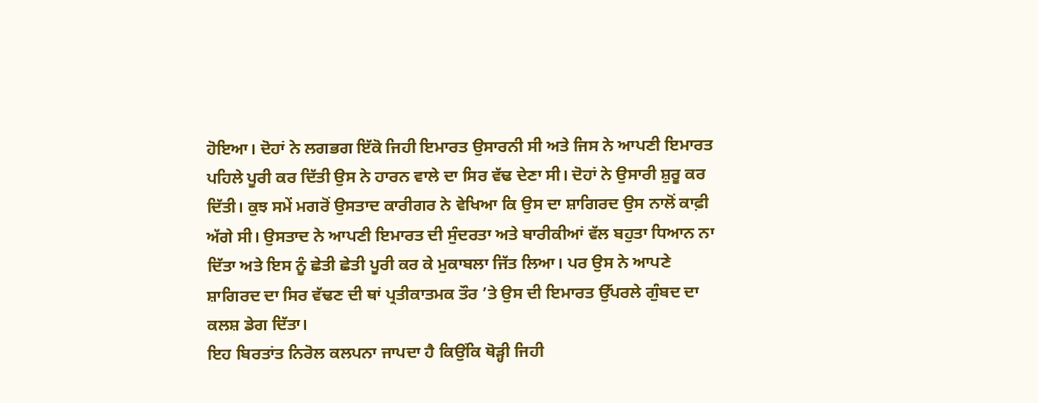ਹੋਇਆ। ਦੋਹਾਂ ਨੇ ਲਗਭਗ ਇੱਕੋ ਜਿਹੀ ਇਮਾਰਤ ਉਸਾਰਨੀ ਸੀ ਅਤੇ ਜਿਸ ਨੇ ਆਪਣੀ ਇਮਾਰਤ ਪਹਿਲੇ ਪੂਰੀ ਕਰ ਦਿੱਤੀ ਉਸ ਨੇ ਹਾਰਨ ਵਾਲੇ ਦਾ ਸਿਰ ਵੱਢ ਦੇਣਾ ਸੀ। ਦੋਹਾਂ ਨੇ ਉਸਾਰੀ ਸ਼ੁਰੂ ਕਰ ਦਿੱਤੀ। ਕੁਝ ਸਮੇਂ ਮਗਰੋਂ ਉਸਤਾਦ ਕਾਰੀਗਰ ਨੇ ਵੇਖਿਆ ਕਿ ਉਸ ਦਾ ਸ਼ਾਗਿਰਦ ਉਸ ਨਾਲੋਂ ਕਾਫ਼ੀ ਅੱਗੇ ਸੀ। ਉਸਤਾਦ ਨੇ ਆਪਣੀ ਇਮਾਰਤ ਦੀ ਸੁੰਦਰਤਾ ਅਤੇ ਬਾਰੀਕੀਆਂ ਵੱਲ ਬਹੁਤਾ ਧਿਆਨ ਨਾ ਦਿੱਤਾ ਅਤੇ ਇਸ ਨੂੰ ਛੇਤੀ ਛੇਤੀ ਪੂਰੀ ਕਰ ਕੇ ਮੁਕਾਬਲਾ ਜਿੱਤ ਲਿਆ। ਪਰ ਉਸ ਨੇ ਆਪਣੇ ਸ਼ਾਗਿਰਦ ਦਾ ਸਿਰ ਵੱਢਣ ਦੀ ਥਾਂ ਪ੍ਰਤੀਕਾਤਮਕ ਤੌਰ ’ਤੇ ਉਸ ਦੀ ਇਮਾਰਤ ਉੱਪਰਲੇ ਗੁੰਬਦ ਦਾ ਕਲਸ਼ ਡੇਗ ਦਿੱਤਾ।
ਇਹ ਬਿਰਤਾਂਤ ਨਿਰੋਲ ਕਲਪਨਾ ਜਾਪਦਾ ਹੈ ਕਿਉਂਕਿ ਥੋੜ੍ਹੀ ਜਿਹੀ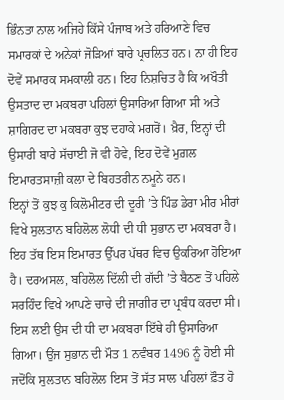ਭਿੰਨਤਾ ਨਾਲ ਅਜਿਹੇ ਕਿੱਸੇ ਪੰਜਾਬ ਅਤੇ ਹਰਿਆਣੇ ਵਿਚ ਸਮਾਰਕਾਂ ਦੇ ਅਨੇਕਾਂ ਜੋੜਿਆਂ ਬਾਰੇ ਪ੍ਰਚਲਿਤ ਹਨ। ਨਾ ਹੀ ਇਹ ਦੋਵੇਂ ਸਮਾਰਕ ਸਮਕਾਲੀ ਹਨ। ਇਹ ਨਿਸ਼ਚਿਤ ਹੈ ਕਿ ਅਖੌਤੀ ਉਸਤਾਦ ਦਾ ਮਕਬਰਾ ਪਹਿਲਾਂ ਉਸਾਰਿਆ ਗਿਆ ਸੀ ਅਤੇ ਸ਼ਾਗਿਰਦ ਦਾ ਮਕਬਰਾ ਕੁਝ ਦਹਾਕੇ ਮਗਰੋਂ। ਖ਼ੈਰ, ਇਨ੍ਹਾਂ ਦੀ ਉਸਾਰੀ ਬਾਰੇ ਸੱਚਾਈ ਜੋ ਵੀ ਹੋਵੇ, ਇਹ ਦੋਵੇਂ ਮੁਗ਼ਲ ਇਮਾਰਤਸਾਜ਼ੀ ਕਲਾ ਦੇ ਬਿਹਤਰੀਨ ਨਮੂਨੇ ਹਨ।
ਇਨ੍ਹਾਂ ਤੋਂ ਕੁਝ ਕੁ ਕਿਲੋਮੀਟਰ ਦੀ ਦੂਰੀ ’ਤੇ ਪਿੰਡ ਡੇਰਾ ਮੀਰ ਮੀਰਾਂ ਵਿਖੇ ਸੁਲਤਾਨ ਬਹਿਲੋਲ ਲੋਧੀ ਦੀ ਧੀ ਸੁਭਾਨ ਦਾ ਮਕਬਰਾ ਹੈ। ਇਹ ਤੱਥ ਇਸ ਇਮਾਰਤ ਉੱਪਰ ਪੱਥਰ ਵਿਚ ਉਕਰਿਆ ਹੋਇਆ ਹੈ। ਦਰਅਸਲ, ਬਹਿਲੋਲ ਦਿੱਲੀ ਦੀ ਗੱਦੀ ’ਤੇ ਬੈਠਣ ਤੋਂ ਪਹਿਲੇ ਸਰਹਿੰਦ ਵਿਖੇ ਆਪਣੇ ਚਾਚੇ ਦੀ ਜਾਗੀਰ ਦਾ ਪ੍ਰਬੰਧ ਕਰਦਾ ਸੀ। ਇਸ ਲਈ ਉਸ ਦੀ ਧੀ ਦਾ ਮਕਬਰਾ ਇੱਥੇ ਹੀ ਉਸਾਰਿਆ ਗਿਆ। ਉਂਜ ਸੁਭਾਨ ਦੀ ਮੌਤ 1 ਨਵੰਬਰ 1496 ਨੂੰ ਹੋਈ ਸੀ ਜਦੋਂਕਿ ਸੁਲਤਾਨ ਬਹਿਲੋਲ ਇਸ ਤੋਂ ਸੱਤ ਸਾਲ ਪਹਿਲਾਂ ਫ਼ੌਤ ਹੋ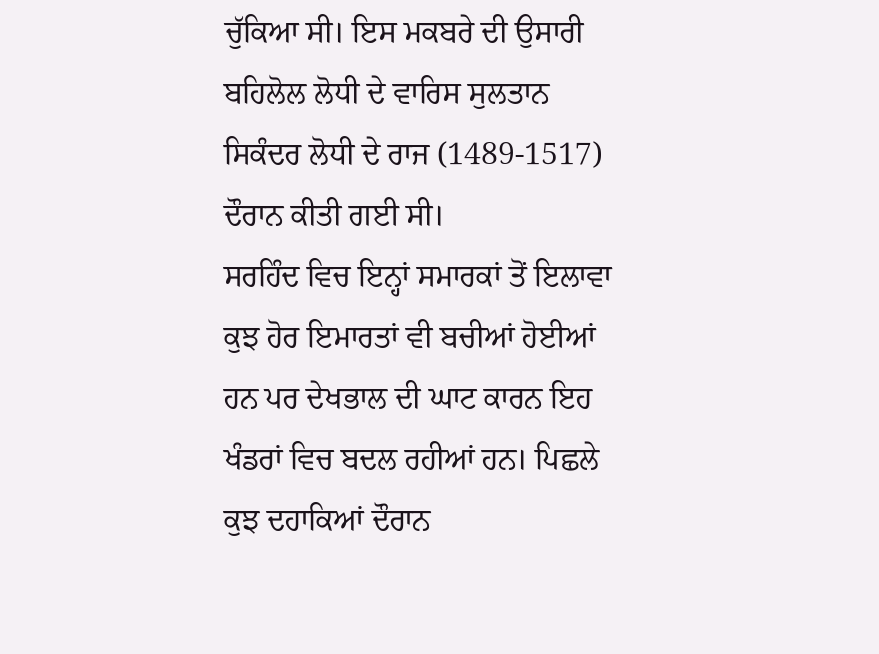ਚੁੱਕਿਆ ਸੀ। ਇਸ ਮਕਬਰੇ ਦੀ ਉਸਾਰੀ ਬਹਿਲੋਲ ਲੋਧੀ ਦੇ ਵਾਰਿਸ ਸੁਲਤਾਨ ਸਿਕੰਦਰ ਲੋਧੀ ਦੇ ਰਾਜ (1489-1517) ਦੌਰਾਨ ਕੀਤੀ ਗਈ ਸੀ।
ਸਰਹਿੰਦ ਵਿਚ ਇਨ੍ਹਾਂ ਸਮਾਰਕਾਂ ਤੋਂ ਇਲਾਵਾ ਕੁਝ ਹੋਰ ਇਮਾਰਤਾਂ ਵੀ ਬਚੀਆਂ ਹੋਈਆਂ ਹਨ ਪਰ ਦੇਖਭਾਲ ਦੀ ਘਾਟ ਕਾਰਨ ਇਹ ਖੰਡਰਾਂ ਵਿਚ ਬਦਲ ਰਹੀਆਂ ਹਨ। ਪਿਛਲੇ ਕੁਝ ਦਹਾਕਿਆਂ ਦੌਰਾਨ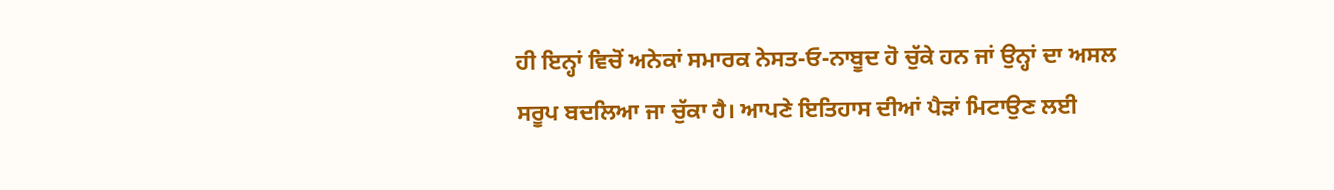ਹੀ ਇਨ੍ਹਾਂ ਵਿਚੋਂ ਅਨੇਕਾਂ ਸਮਾਰਕ ਨੇਸਤ-ਓ-ਨਾਬੂਦ ਹੋ ਚੁੱਕੇ ਹਨ ਜਾਂ ਉਨ੍ਹਾਂ ਦਾ ਅਸਲ ਸਰੂਪ ਬਦਲਿਆ ਜਾ ਚੁੱਕਾ ਹੈ। ਆਪਣੇ ਇਤਿਹਾਸ ਦੀਆਂ ਪੈੜਾਂ ਮਿਟਾਉਣ ਲਈ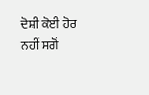ਦੋਸ਼ੀ ਕੋਈ ਹੋਰ ਨਹੀਂ ਸਗੋਂ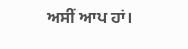ਅਸੀਂ ਆਪ ਹਾਂ।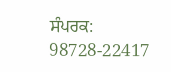ਸੰਪਰਕ: 98728-22417